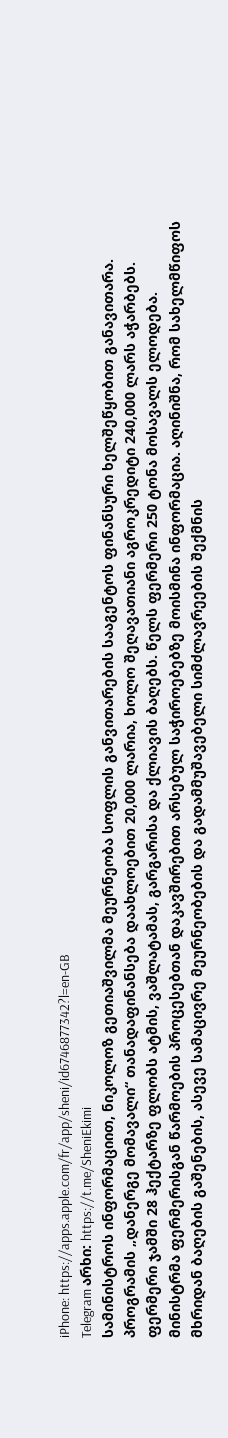iPhone: https://apps.apple.com/fr/app/sheni/id6746877342?l=en-GB
Telegram არხი: https://t.me/SheniEkimi
სამინისტროს ინფორმაციით, ნიკოლოზ გეთიაშვილმა მეურნეობა სოფლის განვითარების სააგენტოს ფინანსური ხელშეწყობით განავითარა. პროგრამის „დანერგე მომავალი“ თანადაფინანსება დაახლოებით 20,000 ლარია, ხოლო შეღავათიანი აგროკრედიტი 240,000 ლარს აჭარბებს. ფერმერი ჯამში 28 ჰექტარზე ფლობს ატმის, ვაშლატამას, გარგარისა და ქლიავის ბაღებს. წელს ფერმერი 250 ტონა მოსავალს ელოდება.
მინისტრმა ფერმერისგან წარმოების პროცესებთან დაკავშირებით არსებულ საჭიროებებზე მოისმინა ინფორმაცია. აღინიშნა, რომ სახელმწიფოს მხრიდან ბაღების გაშენების, ასევე სამაცივრე მეურნეობების და გადამმუშავებელი სიმძლავრეების შექმნის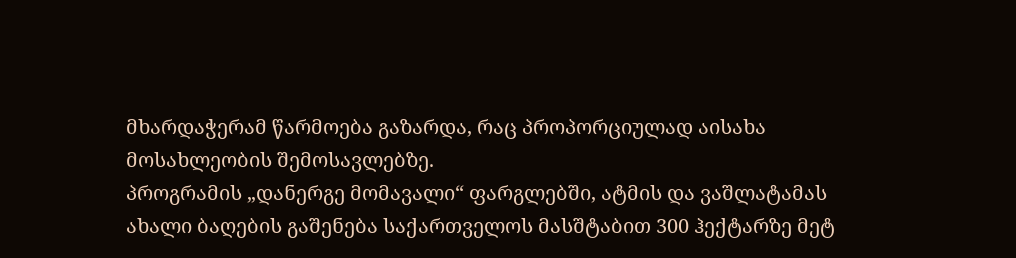მხარდაჭერამ წარმოება გაზარდა, რაც პროპორციულად აისახა მოსახლეობის შემოსავლებზე.
პროგრამის „დანერგე მომავალი“ ფარგლებში, ატმის და ვაშლატამას ახალი ბაღების გაშენება საქართველოს მასშტაბით 300 ჰექტარზე მეტ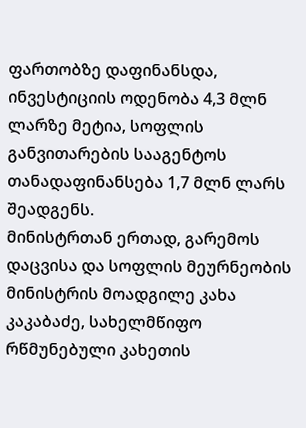ფართობზე დაფინანსდა, ინვესტიციის ოდენობა 4,3 მლნ ლარზე მეტია, სოფლის განვითარების სააგენტოს თანადაფინანსება 1,7 მლნ ლარს შეადგენს.
მინისტრთან ერთად, გარემოს დაცვისა და სოფლის მეურნეობის მინისტრის მოადგილე კახა კაკაბაძე, სახელმწიფო რწმუნებული კახეთის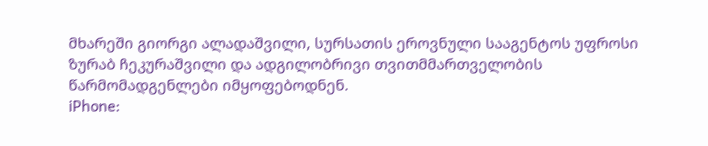მხარეში გიორგი ალადაშვილი, სურსათის ეროვნული სააგენტოს უფროსი ზურაბ ჩეკურაშვილი და ადგილობრივი თვითმმართველობის წარმომადგენლები იმყოფებოდნენ.
iPhone: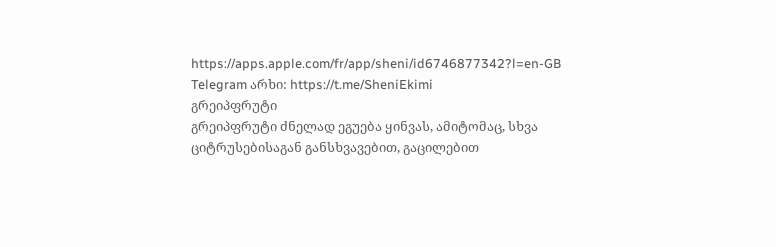https://apps.apple.com/fr/app/sheni/id6746877342?l=en-GB
Telegram არხი: https://t.me/SheniEkimi
გრეიპფრუტი
გრეიპფრუტი ძნელად ეგუება ყინვას, ამიტომაც, სხვა ციტრუსებისაგან განსხვავებით, გაცილებით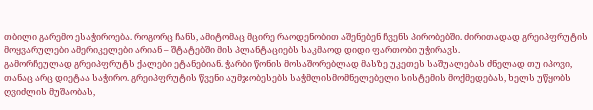თბილი გარემო ესაჭიროება. როგორც ჩანს, ამიტომაც მცირე რაოდენობით აშენებენ ჩვენს პირობებში. ძირითადად გრეიპფრუტის მოყვარულები ამერიკელები არიან – შტატებში მის პლანტაციებს საკმაოდ დიდი ფართობი უჭირავს.
გამორჩეულად გრეიპფრუტს ქალები ეტანებიან. ჭარბი წონის მოსაშორებლად მასზე უკეთეს საშუალებას ძნელად თუ იპოვი, თანაც არც დიეტაა საჭირო. გრეიპფრუტის წვენი აუმჯობესებს საჭმლისმომნელებელი სისტემის მოქმედებას, ხელს უწყობს ღვიძლის მუშაობას,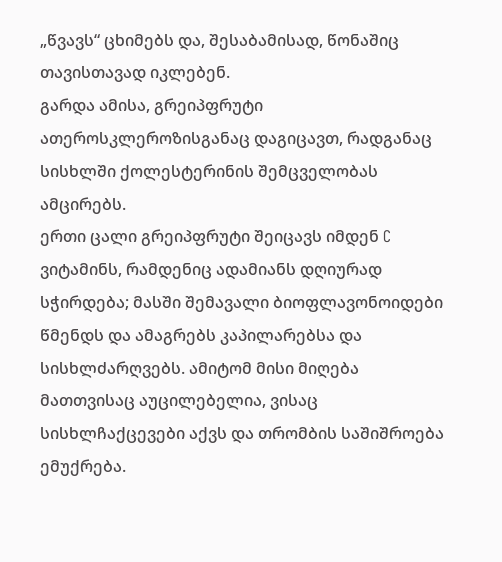„წვავს“ ცხიმებს და, შესაბამისად, წონაშიც თავისთავად იკლებენ.
გარდა ამისა, გრეიპფრუტი ათეროსკლეროზისგანაც დაგიცავთ, რადგანაც სისხლში ქოლესტერინის შემცველობას ამცირებს.
ერთი ცალი გრეიპფრუტი შეიცავს იმდენ C ვიტამინს, რამდენიც ადამიანს დღიურად სჭირდება; მასში შემავალი ბიოფლავონოიდები წმენდს და ამაგრებს კაპილარებსა და სისხლძარღვებს. ამიტომ მისი მიღება მათთვისაც აუცილებელია, ვისაც სისხლჩაქცევები აქვს და თრომბის საშიშროება ემუქრება.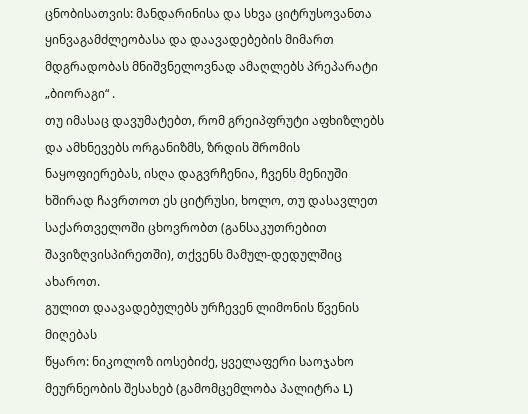ცნობისათვის: მანდარინისა და სხვა ციტრუსოვანთა ყინვაგამძლეობასა და დაავადებების მიმართ მდგრადობას მნიშვნელოვნად ამაღლებს პრეპარატი „ბიორაგი“ .
თუ იმასაც დავუმატებთ, რომ გრეიპფრუტი აფხიზლებს და ამხნევებს ორგანიზმს, ზრდის შრომის ნაყოფიერებას, ისღა დაგვრჩენია, ჩვენს მენიუში ხშირად ჩავრთოთ ეს ციტრუსი, ხოლო, თუ დასავლეთ საქართველოში ცხოვრობთ (განსაკუთრებით შავიზღვისპირეთში), თქვენს მამულ-დედულშიც ახაროთ.
გულით დაავადებულებს ურჩევენ ლიმონის წვენის მიღებას
წყარო: ნიკოლოზ იოსებიძე, ყველაფერი საოჯახო მეურნეობის შესახებ (გამომცემლობა პალიტრა L)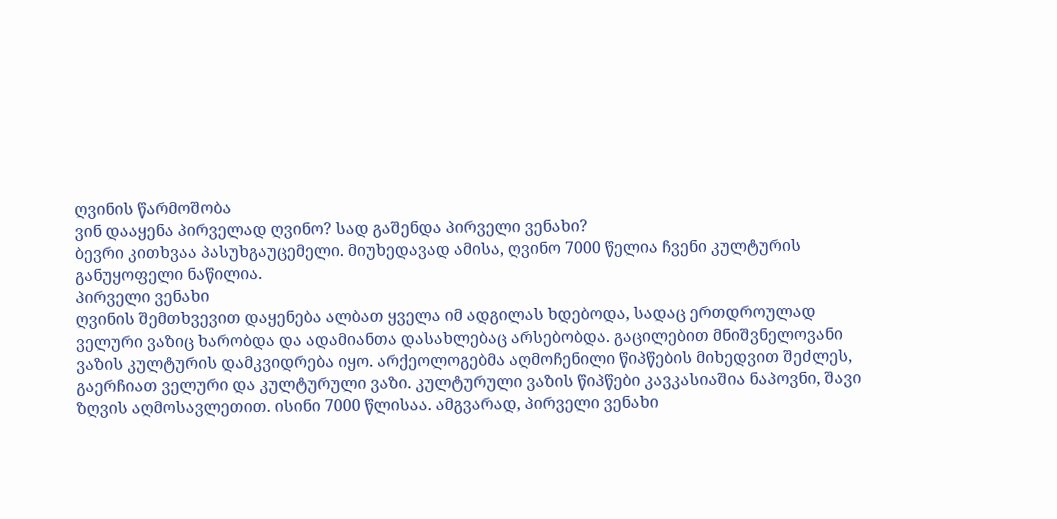ღვინის წარმოშობა
ვინ დააყენა პირველად ღვინო? სად გაშენდა პირველი ვენახი?
ბევრი კითხვაა პასუხგაუცემელი. მიუხედავად ამისა, ღვინო 7000 წელია ჩვენი კულტურის
განუყოფელი ნაწილია.
პირველი ვენახი
ღვინის შემთხვევით დაყენება ალბათ ყველა იმ ადგილას ხდებოდა, სადაც ერთდროულად ველური ვაზიც ხარობდა და ადამიანთა დასახლებაც არსებობდა. გაცილებით მნიშვნელოვანი ვაზის კულტურის დამკვიდრება იყო. არქეოლოგებმა აღმოჩენილი წიპწების მიხედვით შეძლეს, გაერჩიათ ველური და კულტურული ვაზი. კულტურული ვაზის წიპწები კავკასიაშია ნაპოვნი, შავი ზღვის აღმოსავლეთით. ისინი 7000 წლისაა. ამგვარად, პირველი ვენახი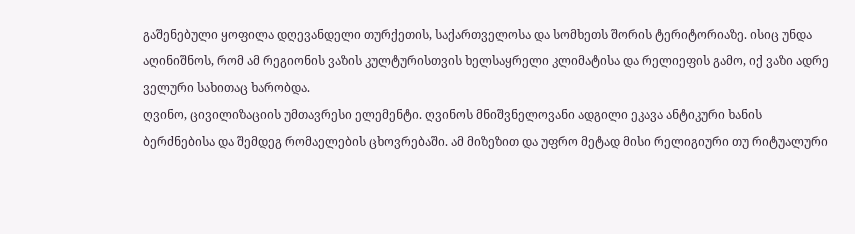გაშენებული ყოფილა დღევანდელი თურქეთის, საქართველოსა და სომხეთს შორის ტერიტორიაზე. ისიც უნდა აღინიშნოს, რომ ამ რეგიონის ვაზის კულტურისთვის ხელსაყრელი კლიმატისა და რელიეფის გამო, იქ ვაზი ადრე ველური სახითაც ხარობდა.
ღვინო, ცივილიზაციის უმთავრესი ელემენტი. ღვინოს მნიშვნელოვანი ადგილი ეკავა ანტიკური ხანის ბერძნებისა და შემდეგ რომაელების ცხოვრებაში. ამ მიზეზით და უფრო მეტად მისი რელიგიური თუ რიტუალური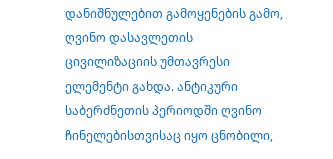დანიშნულებით გამოყენების გამო, ღვინო დასავლეთის ცივილიზაციის უმთავრესი ელემენტი გახდა. ანტიკური საბერძნეთის პერიოდში ღვინო ჩინელებისთვისაც იყო ცნობილი,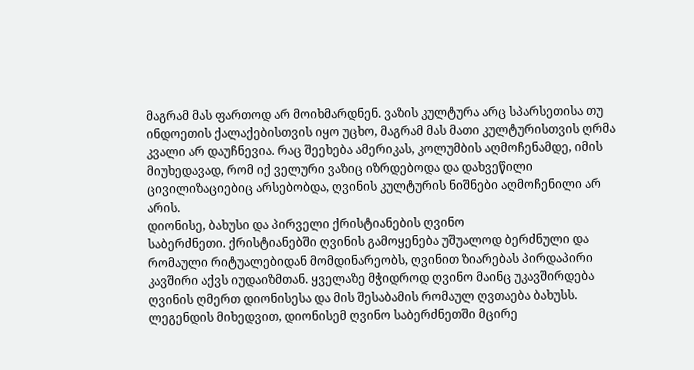მაგრამ მას ფართოდ არ მოიხმარდნენ. ვაზის კულტურა არც სპარსეთისა თუ ინდოეთის ქალაქებისთვის იყო უცხო, მაგრამ მას მათი კულტურისთვის ღრმა კვალი არ დაუჩნევია. რაც შეეხება ამერიკას, კოლუმბის აღმოჩენამდე, იმის მიუხედავად, რომ იქ ველური ვაზიც იზრდებოდა და დახვეწილი ცივილიზაციებიც არსებობდა, ღვინის კულტურის ნიშნები აღმოჩენილი არ არის.
დიონისე, ბახუსი და პირველი ქრისტიანების ღვინო
საბერძნეთი. ქრისტიანებში ღვინის გამოყენება უშუალოდ ბერძნული და რომაული რიტუალებიდან მომდინარეობს, ღვინით ზიარებას პირდაპირი კავშირი აქვს იუდაიზმთან. ყველაზე მჭიდროდ ღვინო მაინც უკავშირდება ღვინის ღმერთ დიონისესა და მის შესაბამის რომაულ ღვთაება ბახუსს. ლეგენდის მიხედვით, დიონისემ ღვინო საბერძნეთში მცირე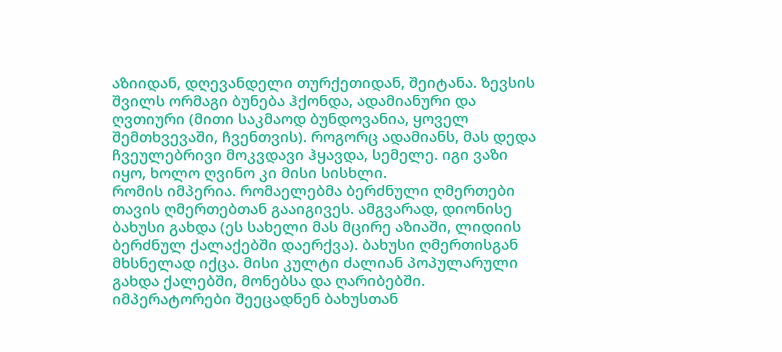აზიიდან, დღევანდელი თურქეთიდან, შეიტანა. ზევსის შვილს ორმაგი ბუნება ჰქონდა, ადამიანური და ღვთიური (მითი საკმაოდ ბუნდოვანია, ყოველ შემთხვევაში, ჩვენთვის). როგორც ადამიანს, მას დედა ჩვეულებრივი მოკვდავი ჰყავდა, სემელე. იგი ვაზი იყო, ხოლო ღვინო კი მისი სისხლი.
რომის იმპერია. რომაელებმა ბერძნული ღმერთები თავის ღმერთებთან გააიგივეს. ამგვარად, დიონისე ბახუსი გახდა (ეს სახელი მას მცირე აზიაში, ლიდიის ბერძნულ ქალაქებში დაერქვა). ბახუსი ღმერთისგან მხსნელად იქცა. მისი კულტი ძალიან პოპულარული გახდა ქალებში, მონებსა და ღარიბებში. იმპერატორები შეეცადნენ ბახუსთან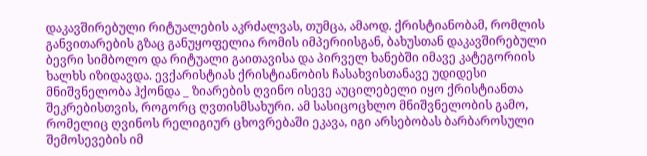დაკავშირებული რიტუალების აკრძალვას, თუმცა, ამაოდ. ქრისტიანობამ, რომლის განვითარების გზაც განუყოფელია რომის იმპერიისგან, ბახუსთან დაკავშირებული ბევრი სიმბოლო და რიტუალი გაითავისა და პირველ ხანებში იმავე კატეგორიის ხალხს იზიდავდა. ევქარისტიას ქრისტიანობის ჩასახვისთანავე უდიდესი მნიშვნელობა ჰქონდა _ ზიარების ღვინო ისევე აუცილებელი იყო ქრისტიანთა შეკრებისთვის, როგორც ღვთისმსახური. ამ სასიცოცხლო მნიშვნელობის გამო, რომელიც ღვინოს რელიგიურ ცხოვრებაში ეკავა, იგი არსებობას ბარბაროსული შემოსევების იმ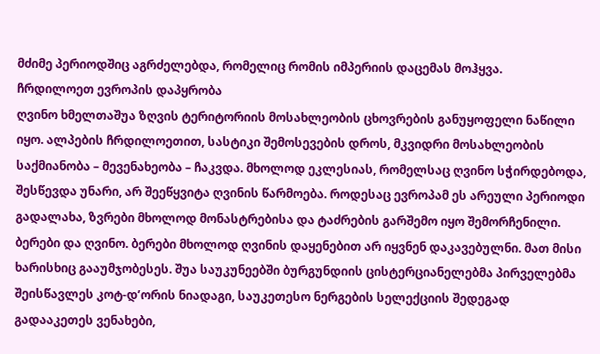მძიმე პერიოდშიც აგრძელებდა, რომელიც რომის იმპერიის დაცემას მოჰყვა.
ჩრდილოეთ ევროპის დაპყრობა
ღვინო ხმელთაშუა ზღვის ტერიტორიის მოსახლეობის ცხოვრების განუყოფელი ნაწილი იყო. ალპების ჩრდილოეთით, სასტიკი შემოსევების დროს, მკვიდრი მოსახლეობის საქმიანობა – მევენახეობა – ჩაკვდა. მხოლოდ ეკლესიას, რომელსაც ღვინო სჭირდებოდა, შესწევდა უნარი, არ შეეწყვიტა ღვინის წარმოება. როდესაც ევროპამ ეს არეული პერიოდი გადალახა, ზვრები მხოლოდ მონასტრებისა და ტაძრების გარშემო იყო შემორჩენილი.
ბერები და ღვინო. ბერები მხოლოდ ღვინის დაყენებით არ იყვნენ დაკავებულნი. მათ მისი ხარისხიც გააუმჯობესეს. შუა საუკუნეებში ბურგუნდიის ცისტერციანელებმა პირველებმა შეისწავლეს კოტ-დ’ორის ნიადაგი, საუკეთესო ნერგების სელექციის შედეგად გადააკეთეს ვენახები,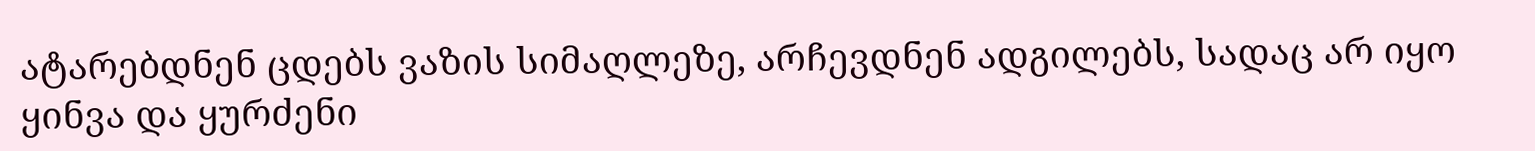ატარებდნენ ცდებს ვაზის სიმაღლეზე, არჩევდნენ ადგილებს, სადაც არ იყო ყინვა და ყურძენი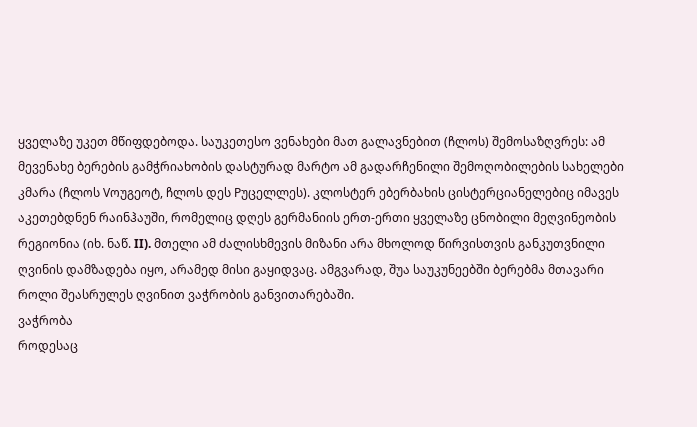ყველაზე უკეთ მწიფდებოდა. საუკეთესო ვენახები მათ გალავნებით (ჩლოს) შემოსაზღვრეს: ამ მევენახე ბერების გამჭრიახობის დასტურად მარტო ამ გადარჩენილი შემოღობილების სახელები კმარა (ჩლოს Vოუგეოტ, ჩლოს დეს Pუცელლეს). კლოსტერ ებერბახის ცისტერციანელებიც იმავეს აკეთებდნენ რაინჰაუში, რომელიც დღეს გერმანიის ერთ-ერთი ყველაზე ცნობილი მეღვინეობის რეგიონია (იხ. ნაწ. II). მთელი ამ ძალისხმევის მიზანი არა მხოლოდ წირვისთვის განკუთვნილი ღვინის დამზადება იყო, არამედ მისი გაყიდვაც. ამგვარად, შუა საუკუნეებში ბერებმა მთავარი როლი შეასრულეს ღვინით ვაჭრობის განვითარებაში.
ვაჭრობა
როდესაც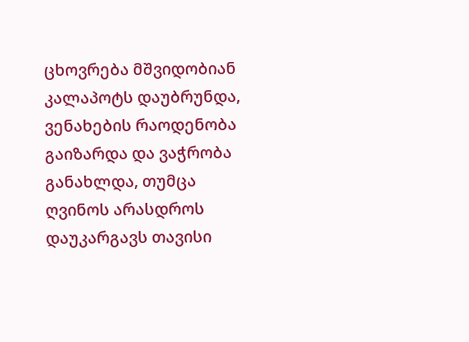ცხოვრება მშვიდობიან კალაპოტს დაუბრუნდა, ვენახების რაოდენობა გაიზარდა და ვაჭრობა განახლდა, თუმცა ღვინოს არასდროს დაუკარგავს თავისი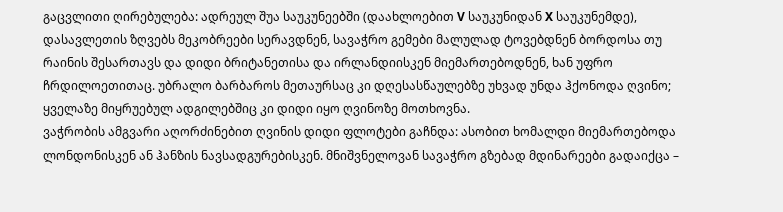გაცვლითი ღირებულება: ადრეულ შუა საუკუნეებში (დაახლოებით V საუკუნიდან X საუკუნემდე), დასავლეთის ზღვებს მეკობრეები სერავდნენ, სავაჭრო გემები მალულად ტოვებდნენ ბორდოსა თუ რაინის შესართავს და დიდი ბრიტანეთისა და ირლანდიისკენ მიემართებოდნენ, ხან უფრო ჩრდილოეთითაც. უბრალო ბარბაროს მეთაურსაც კი დღესასწაულებზე უხვად უნდა ჰქონოდა ღვინო; ყველაზე მიყრუებულ ადგილებშიც კი დიდი იყო ღვინოზე მოთხოვნა.
ვაჭრობის ამგვარი აღორძინებით ღვინის დიდი ფლოტები გაჩნდა: ასობით ხომალდი მიემართებოდა ლონდონისკენ ან ჰანზის ნავსადგურებისკენ. მნიშვნელოვან სავაჭრო გზებად მდინარეები გადაიქცა –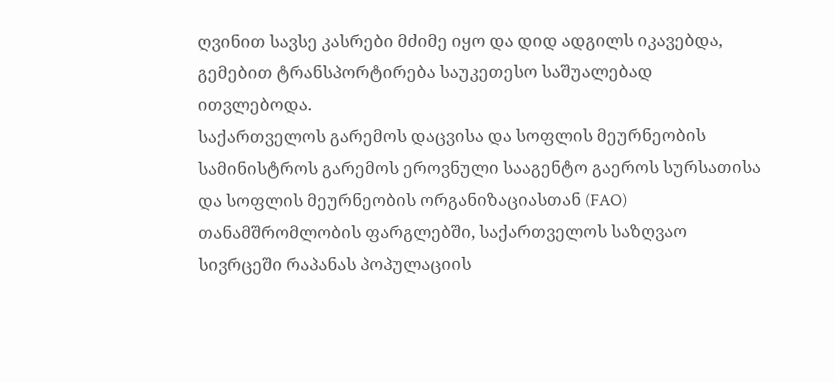ღვინით სავსე კასრები მძიმე იყო და დიდ ადგილს იკავებდა, გემებით ტრანსპორტირება საუკეთესო საშუალებად ითვლებოდა.
საქართველოს გარემოს დაცვისა და სოფლის მეურნეობის სამინისტროს გარემოს ეროვნული სააგენტო გაეროს სურსათისა და სოფლის მეურნეობის ორგანიზაციასთან (FAO) თანამშრომლობის ფარგლებში, საქართველოს საზღვაო სივრცეში რაპანას პოპულაციის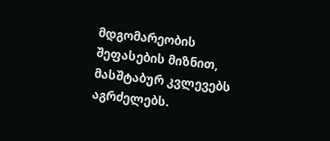მდგომარეობის შეფასების მიზნით, მასშტაბურ კვლევებს აგრძელებს.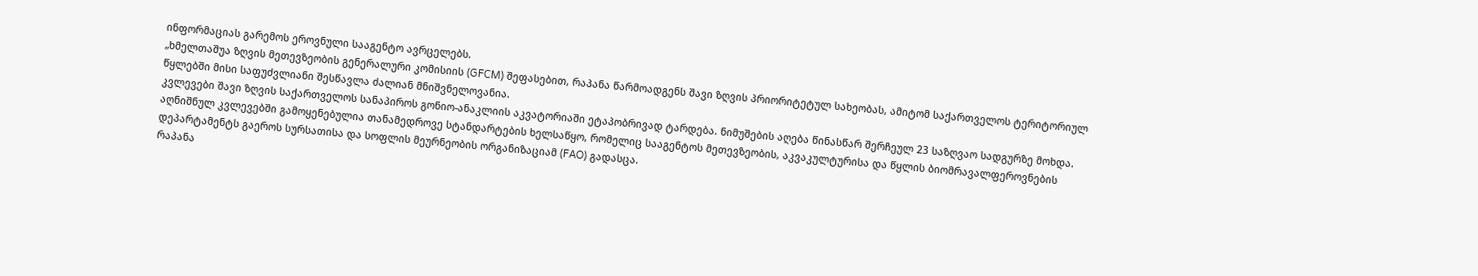ინფორმაციას გარემოს ეროვნული სააგენტო ავრცელებს.
„ხმელთაშუა ზღვის მეთევზეობის გენერალური კომისიის (GFCM) შეფასებით, რაპანა წარმოადგენს შავი ზღვის პრიორიტეტულ სახეობას, ამიტომ საქართველოს ტერიტორიულ წყლებში მისი საფუძვლიანი შესწავლა ძალიან მნიშვნელოვანია.
კვლევები შავი ზღვის საქართველოს სანაპიროს გონიო-ანაკლიის აკვატორიაში ეტაპობრივად ტარდება. ნიმუშების აღება წინასწარ შერჩეულ 23 საზღვაო სადგურზე მოხდა.
აღნიშნულ კვლევებში გამოყენებულია თანამედროვე სტანდარტების ხელსაწყო, რომელიც სააგენტოს მეთევზეობის, აკვაკულტურისა და წყლის ბიომრავალფეროვნების დეპარტამენტს გაეროს სურსათისა და სოფლის მეურნეობის ორგანიზაციამ (FAO) გადასცა.
რაპანა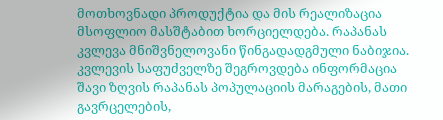მოთხოვნადი პროდუქტია და მის რეალიზაცია მსოფლიო მასშტაბით ხორციელდება. რაპანას კვლევა მნიშვნელოვანი წინგადადგმული ნაბიჯია. კვლევის საფუძველზე შეგროვდება ინფორმაცია შავი ზღვის რაპანას პოპულაციის მარაგების, მათი გავრცელების,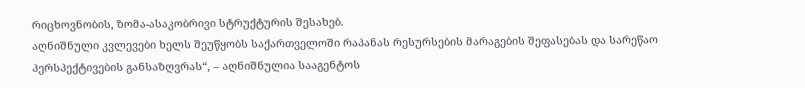რიცხოვნობის, ზომა-ასაკობრივი სტრუქტურის შესახებ.
აღნიშნული კვლევები ხელს შეუწყობს საქართველოში რაპანას რესურსების მარაგების შეფასებას და სარეწაო პერსპექტივების განსაზღვრას“, – აღნიშნულია სააგენტოს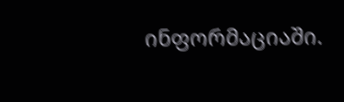ინფორმაციაში.